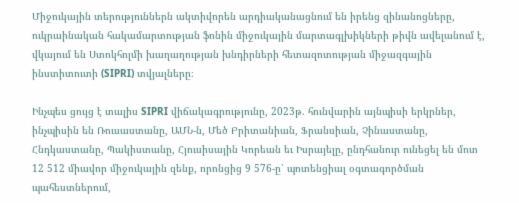Միջուկային տերություններն ակտիվորեն արդիականացնում են իրենց զինանոցները, ուկրաինական հակամարտության ֆոնին միջուկային մարտագլխիկների թիվն ավելանում է, վկայում են Ստոկհոլմի խաղաղության խնդիրների հետազոտության միջազգային ինստիտուտի (SIPRI) տվյալները։

Ինչպես ցույց է տալիս SIPRI վիճակագրությունը, 2023թ. հունվարին այնպիսի երկրներ, ինչպիսին են Ռուսաստանը, ԱՄՆ-ն, Մեծ Բրիտանիան, Ֆրանսիան, Չինաստանը, Հնդկաստանը, Պակիստանը, Հյուսիսային Կորեան եւ Իսրայելը, ընդհանուր ունեցել են մոտ 12 512 միավոր միջուկային զենք, որոնցից 9 576-ը՝ պոտենցիալ օգտագործման պահեստներում,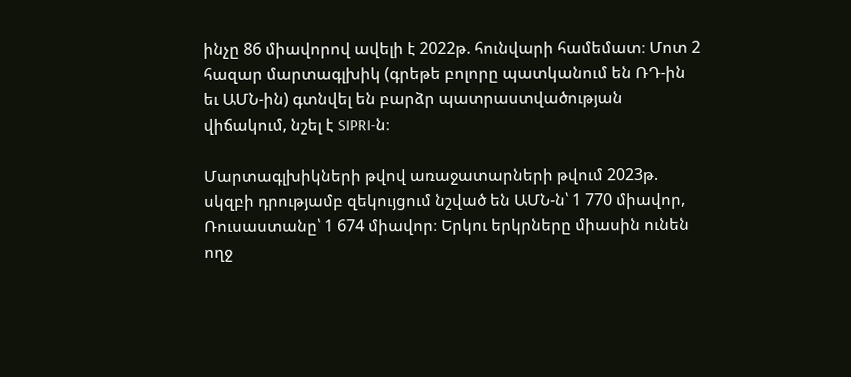ինչը 86 միավորով ավելի է 2022թ. հունվարի համեմատ։ Մոտ 2 հազար մարտագլխիկ (գրեթե բոլորը պատկանում են ՌԴ-ին եւ ԱՄՆ-ին) գտնվել են բարձր պատրաստվածության վիճակում, նշել է SIPRI-ն։

Մարտագլխիկների թվով առաջատարների թվում 2023թ. սկզբի դրությամբ զեկույցում նշված են ԱՄՆ-ն՝ 1 770 միավոր, Ռուսաստանը՝ 1 674 միավոր։ Երկու երկրները միասին ունեն ողջ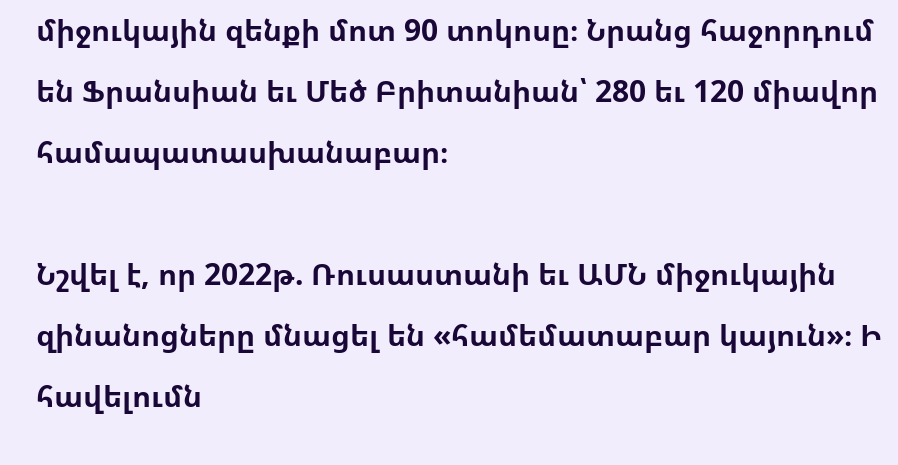միջուկային զենքի մոտ 90 տոկոսը։ Նրանց հաջորդում են Ֆրանսիան եւ Մեծ Բրիտանիան՝ 280 եւ 120 միավոր համապատասխանաբար։

Նշվել է, որ 2022թ. Ռուսաստանի եւ ԱՄՆ միջուկային զինանոցները մնացել են «համեմատաբար կայուն»։ Ի հավելումն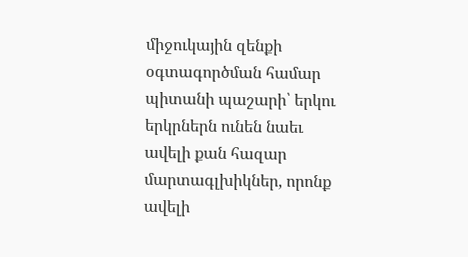միջուկային զենքի օգտագործման համար պիտանի պաշարի՝ երկու երկրներն ունեն նաեւ ավելի քան հազար մարտագլխիկներ, որոնք ավելի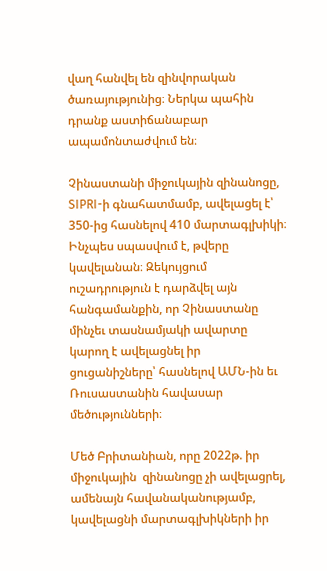վաղ հանվել են զինվորական ծառայությունից։ Ներկա պահին դրանք աստիճանաբար ապամոնտաժվում են։

Չինաստանի միջուկային զինանոցը, SIPRI-ի գնահատմամբ, ավելացել է՝ 350-ից հասնելով 410 մարտագլխիկի։ Ինչպես սպասվում է, թվերը կավելանան։ Զեկույցում ուշադրություն է դարձվել այն հանգամանքին, որ Չինաստանը մինչեւ տասնամյակի ավարտը կարող է ավելացնել իր ցուցանիշները՝ հասնելով ԱՄՆ-ին եւ Ռուսաստանին հավասար մեծությունների։

Մեծ Բրիտանիան, որը 2022թ. իր միջուկային  զինանոցը չի ավելացրել, ամենայն հավանականությամբ, կավելացնի մարտագլխիկների իր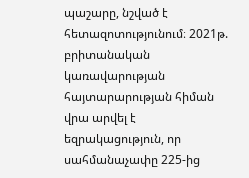պաշարը, նշված է հետազոտությունում։ 2021թ. բրիտանական կառավարության հայտարարության հիման վրա արվել է եզրակացություն, որ սահմանաչափը 225-ից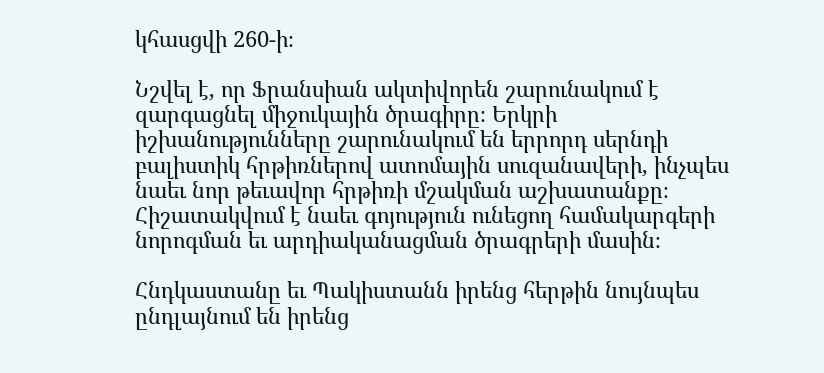կհասցվի 260-ի։

Նշվել է, որ Ֆրանսիան ակտիվորեն շարունակում է զարգացնել միջուկային ծրագիրը։ Երկրի իշխանությունները շարունակում են երրորդ սերնդի բալիստիկ հրթիռներով ատոմային սուզանավերի, ինչպես նաեւ նոր թեւավոր հրթիռի մշակման աշխատանքը։ Հիշատակվում է նաեւ գոյություն ունեցող համակարգերի նորոգման եւ արդիականացման ծրագրերի մասին։

Հնդկաստանը եւ Պակիստանն իրենց հերթին նույնպես ընդլայնում են իրենց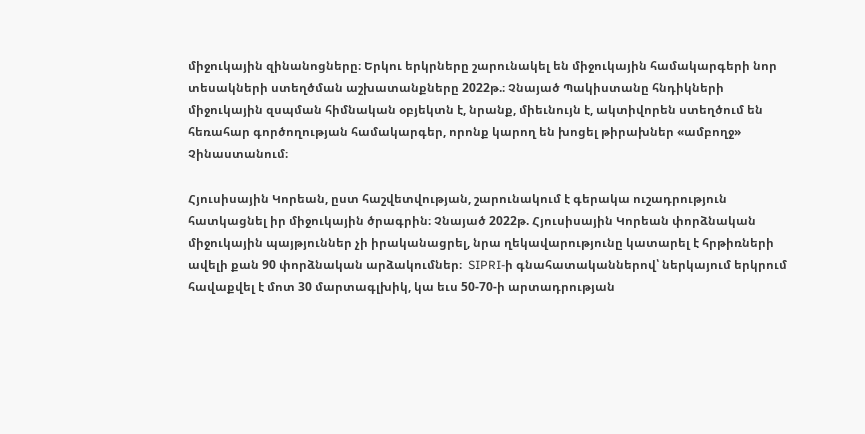միջուկային զինանոցները։ Երկու երկրները շարունակել են միջուկային համակարգերի նոր տեսակների ստեղծման աշխատանքները 2022թ.։ Չնայած Պակիստանը հնդիկների միջուկային զսպման հիմնական օբյեկտն է, նրանք, միեւնույն է, ակտիվորեն ստեղծում են հեռահար գործողության համակարգեր, որոնք կարող են խոցել թիրախներ «ամբողջ» Չինաստանում։

Հյուսիսային Կորեան, ըստ հաշվետվության, շարունակում է գերակա ուշադրություն հատկացնել իր միջուկային ծրագրին։ Չնայած 2022թ. Հյուսիսային Կորեան փորձնական միջուկային պայթյուններ չի իրականացրել, նրա ղեկավարությունը կատարել է հրթիռների ավելի քան 90 փորձնական արձակումներ։  SIPRI-ի գնահատականներով՝ ներկայում երկրում հավաքվել է մոտ 30 մարտագլխիկ, կա եւս 50-70-ի արտադրության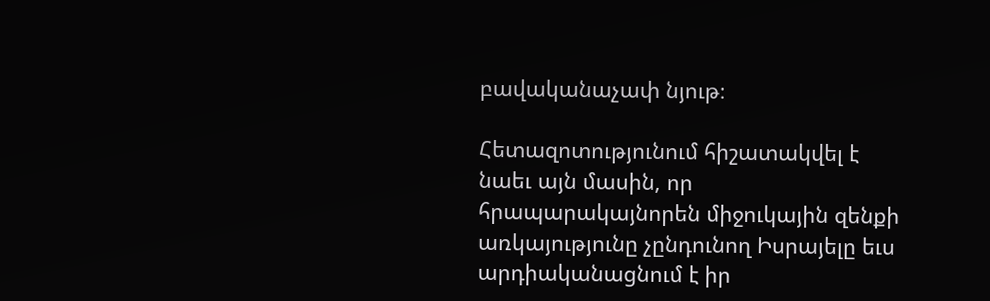բավականաչափ նյութ։

Հետազոտությունում հիշատակվել է նաեւ այն մասին, որ հրապարակայնորեն միջուկային զենքի առկայությունը չընդունող Իսրայելը եւս արդիականացնում է իր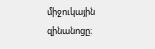միջուկային զինանոցը։